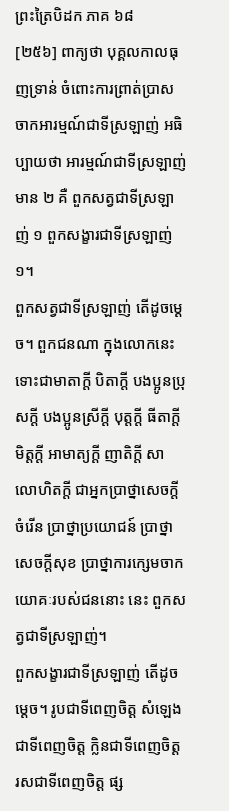ព្រះត្រៃបិដក ភាគ ៦៨
[២៥៦] ពាក្យថា បុគ្គលកាលធុញទ្រាន់ ចំពោះការព្រាត់ប្រាសចាកអារម្មណ៍ជាទីស្រឡាញ់ អធិប្បាយថា អារម្មណ៍ជាទីស្រឡាញ់មាន ២ គឺ ពួកសត្វជាទីស្រឡាញ់ ១ ពួកសង្ខារជាទីស្រឡាញ់ ១។
ពួកសត្វជាទីស្រឡាញ់ តើដូចម្ដេច។ ពួកជនណា ក្នុងលោកនេះ ទោះជាមាតាក្តី បិតាក្តី បងប្អូនប្រុសក្តី បងប្អូនស្រីក្តី បុត្តក្តី ធីតាក្តី មិត្តក្តី អាមាត្យក្តី ញាតិក្តី សាលោហិតក្តី ជាអ្នកប្រាថ្នាសេចក្តីចំរើន ប្រាថ្នាប្រយោជន៍ ប្រាថ្នាសេចក្តីសុខ ប្រាថ្នាការក្សេមចាកយោគៈរបស់ជននោះ នេះ ពួកសត្វជាទីស្រឡាញ់។
ពួកសង្ខារជាទីស្រឡាញ់ តើដូចម្ដេច។ រូបជាទីពេញចិត្ត សំឡេងជាទីពេញចិត្ត ក្លិនជាទីពេញចិត្ត រសជាទីពេញចិត្ត ផ្ស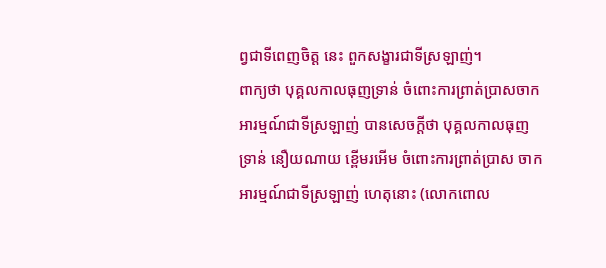ព្វជាទីពេញចិត្ត នេះ ពួកសង្ខារជាទីស្រឡាញ់។
ពាក្យថា បុគ្គលកាលធុញទ្រាន់ ចំពោះការព្រាត់ប្រាសចាកអារម្មណ៍ជាទីស្រឡាញ់ បានសេចក្តីថា បុគ្គលកាលធុញទ្រាន់ នឿយណាយ ខ្ពើមរអើម ចំពោះការព្រាត់ប្រាស ចាកអារម្មណ៍ជាទីស្រឡាញ់ ហេតុនោះ (លោកពោល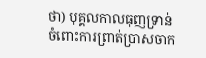ថា) បុគ្គលកាលធុញទ្រាន់ចំពោះការព្រាត់ប្រាសចាក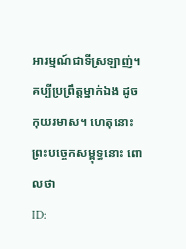អារម្មណ៍ជាទីស្រឡាញ់។ គប្បីប្រព្រឹត្តម្នាក់ឯង ដូចកុយរមាស។ ហេតុនោះ ព្រះបច្ចេកសម្ពុទ្ធនោះ ពោលថា
ID: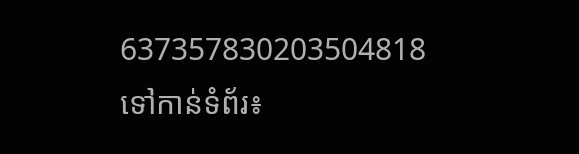637357830203504818
ទៅកាន់ទំព័រ៖